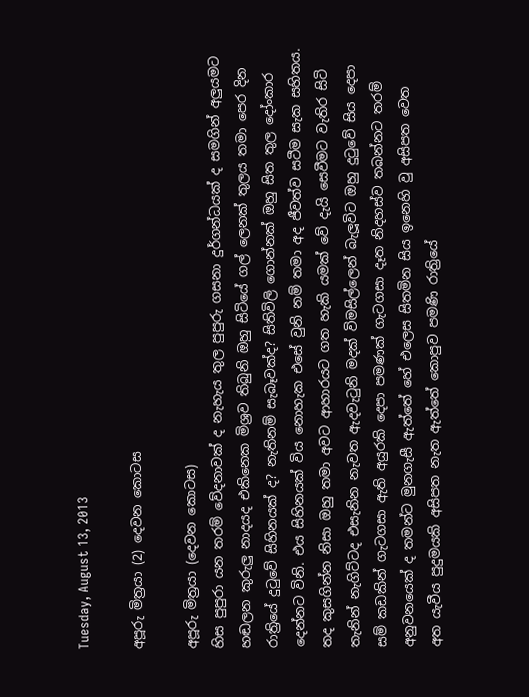Tuesday, August 13, 2013

අපූරු මිත්‍රයා (2) දෙවන කොටස

අපූරු මිත්‍රයා (දෙවන කොටස)
හිස පුපුරා යන තරම් වේදනාවක් ද නැහැය තුල පුපුරු ගසනා දුර්ගන්ධයක් ද සමගින් අලුයමට හඬලන කුරුලු නාදයද එකිනෙක මිශ්‍රව තිබුනි ඔහු සිටියේ ගල් ලෙනක් තුලය තමා පෙර දින රාත්‍රියේ දුටුවේ සිහිනයක් ද? නැතිනම් සැබෑවක්ද? සිතිවිලි ගොන්නක් ඔහු සිත තුල දෝංකාර දෙන්නට විනි. එය සිහිනයක් විය නොහැක එසේ වුනි නම් තමා අද ජීවත්ව සටීම සැක සහිතය. තද කුසගින්න නිසා ඔහු තමා අවට ආහාරයට ගත හැකි යමක් වේ දැයි සෙවීමට වැතිර සිටි තැනින් නැගිට්ටද එසැනින නැවත ඇදවැටුනි මදක් විමසිල්ලෙන් බැලූවිට ඔහු දුටුවේ සිය දෙපා සම් කඩකින් ගැටගසා ඇති අයුරකි දෙපා පමණක් ගැටගසා දෑත නිදහස්ව තබන්නට තරම් අනුවනයෙක් ද තමන්ට මුනගැසී ඇත්තේ හේ එලෙස සිතමින සිය ඉනෙහි වු අසිපත වෙත අත ‍යැවීය පුදුමයකි අසිපත නැත ඇත්තේ කොපුව පමණි රාත්‍රියේ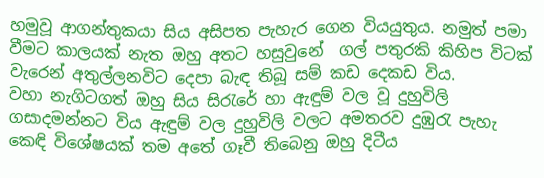හමුවූ ආගන්තුකයා සිය අසිපත පැහැර ගෙන වියයුතුය. නමුත් පමා වීමට කාලයක් නැත ඔහු අතට හසුවුනේ  ගල් පතුරකි කිහිප විටක් වැරෙන් අතුල්ලනවිට දෙපා බැඳ තිබූ සම් කඩ දෙකඩ විය.
වහා නැගිටගත් ඔහු සිය සිරැ‍රේ හා ඇඳුම් වල වූ දුහුවිලි ගසාදමන්නට විය ඇඳුම් වල දුහුවිලි වල‍ට අමතරව දුඹුරැ පැහැ කෙඳි විශේෂයක් තම අතේ ගෑවී තිබෙනු ඔහු දිටීය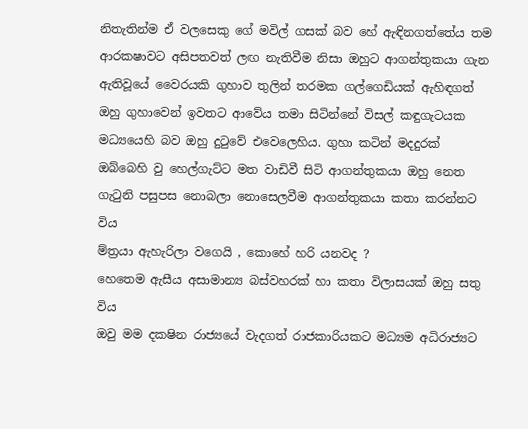නිතැතින්ම ඒ වලසෙකු ගේ මවිල් ගසක් බව හේ ඇඳිනගත්තේය තම ආරකෂාවට අසිපතවත් ලඟ නැතිවීම නිසා ඔහුට ආගන්තුකයා ගැන ඇතිවූයේ වෛරයකි ගුහාව තුලින් තරමක ගල්ගෙඩියක් ඇහිඳගත් ඔහු ගුහාවෙන් ඉවතට ආවේය තමා සිටින්නේ විසල් කඳුගැටයක මධ්‍යයෙහි බව ඔහු දුටුවේ එවෙලෙහිය. ගුහා කටින් මදදුරක් ඔබ්බෙහි වු හෙල්ගැට්ට මත වාඩිවී සිටි ආගන්තුකයා ඔහු නෙත ගැටුනි පසුපස නොබලා නොසෙලවීම ආගන්තුකයා කතා කරන්නට විය
ම්ත්‍රයා ඇහැරිලා වගෙයි , කොහේ හරි යනවද ?
හෙතෙම ඇසීය අසාමාන්‍ය බස්වහරක් හා කතා විලාසයක් ඔහු සතු විය
ඔවු මම දකෂින රාජ්‍යයේ වැදගත් රාජකාරියකට මධ්‍යම අධිරාජ්‍යට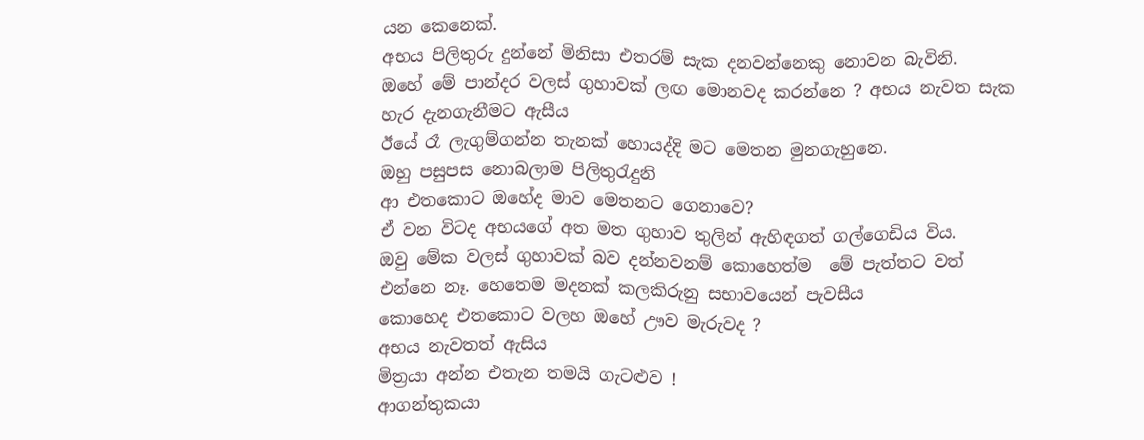යන කෙනෙක්.
අභය පිලිතුරු දුන්නේ මිනිසා එතරම් සැක දනවන්නෙකු නොවන බැවිනි.
ඔහේ මේ පාන්දර වලස් ගුහාවක් ලඟ මොනවද කරන්නෙ ? අභය නැවත සැක හැර දැනගැනීමට ඇසීය
ඊයේ රෑ ලැගුම්ගන්න තැනක් හොයද්දි මට මෙතන මුනගැහුනෙ.
ඔහු පසුපස නොබලාම පිලිතුරැදුනි
ආ එතකොට ඔහේද මාව මෙතනට ගෙනාවෙ?
ඒ වන විටද අභයගේ අත මත ගුහාව තුලින් ඇහිඳගත් ගල්ගෙඩිය විය.
ඔවු මේක වලස් ගුහාවක් බව දන්නවනම් කොහෙත්ම  මේ පැත්තට වත් එන්නෙ නෑ. හෙතෙම මදනක් කලකිරුනු සභාවයෙන් පැවසීය
කොහෙද එතකොට වලහ ඔහේ ඌව මැරුවද ?
අභය නැවතත් ඇසිය
මිත්‍රයා අන්න එතැන තමයි ගැටළුව !
ආගන්තුකයා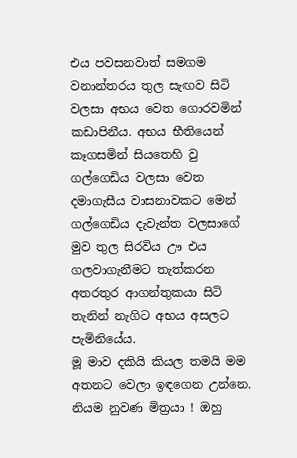එය පවසනවාත් සමගම වනාන්තරය තුල සැඟව සිටි වලසා අභය වෙත ගොරවමින් කඩාපිනීය. අභය භීතියෙන් කෑගසමින් සියතෙහි වු ගල්ගෙඩිය වලසා වෙත දමාගැසීය වාසනාවකට මෙන් ගල්ගෙඩිය දැවැන්ත වලසාගේ මුව තුල සිරවිය ඌ එය ගලවාගැනීමට තැත්කරන අතරතුර ආගන්තුකයා සිටි තැනින් නැගිට අභය අසලට පැමිනියේය.
මූ මාව දකියි කියල තමයි මම අතනට වෙලා ඉඳගෙන උන්නෙ. නියම නුවණ මිත්‍රයා ! ඔහු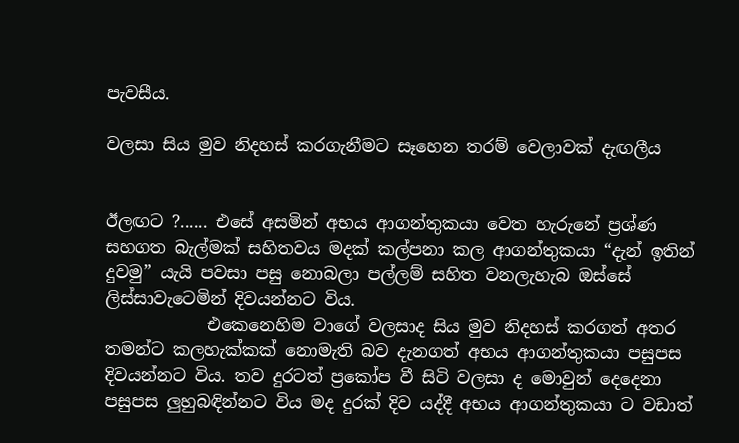පැවසීය.

වලසා සිය මුව නිදහස් කරගැනීමට සෑහෙන තරම් වෙලාවක් දැඟලීය


ඊලඟට ?...... එසේ අසමින් අභය ආගන්තුකයා වෙත හැරුනේ ප්‍රශ්ණ සහගත බැල්මක් සහිතවය මදක් කල්පනා කල ආගන්තුකයා “දැන් ඉතින් දුවමු” යැයි පවසා පසු නොබලා පල්ලම් සහිත වනලැහැබ ඔස්සේ ලිස්සාවැටෙමින් දිවයන්නට විය.
            එකෙනෙහිම වාගේ වලසාද සිය මුව නිදහස් කරගත් අතර තමන්ට කලහැක්කක් නොමැති බව දැනගත් අභය ආගන්තුකයා පසුපස දිවයන්නට විය. තව දුරටත් ප්‍රකෝප වී සිටි වලසා ද මොවුන් දෙදෙනා පසුපස ලුහුබඳින්නට විය මද දුරක් දිව යද්දී අභය ආගන්තුකයා ට වඩාත්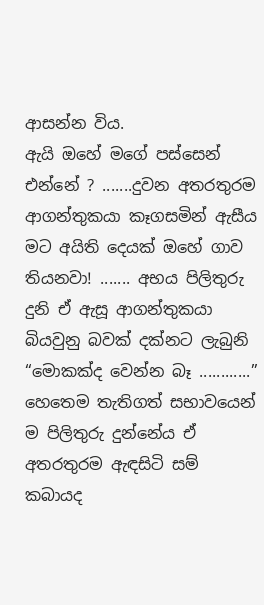ආසන්න විය.
ඇයි ඔහේ මගේ පස්සෙන් එන්නේ ? .......දුවන අතරතුරම ආගන්තුකයා කෑගසමින් ඇසීය
මට අයිති දෙයක් ඔහේ ගාව තියනවා! ....... අභය පිලිතුරු දුනි ඒ ඇසූ ආගන්තුකයා බියවුනු බවක් දක්නට ලැබුනි “මොකක්ද වෙන්න බෑ ............” හෙතෙම තැතිගත් සභාවයෙන් ම පිලිතුරු දුන්නේය ඒ අතරතුරම ඇඳසිටි සම් කබායද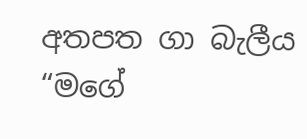අතපත ගා බැලීය
“මගේ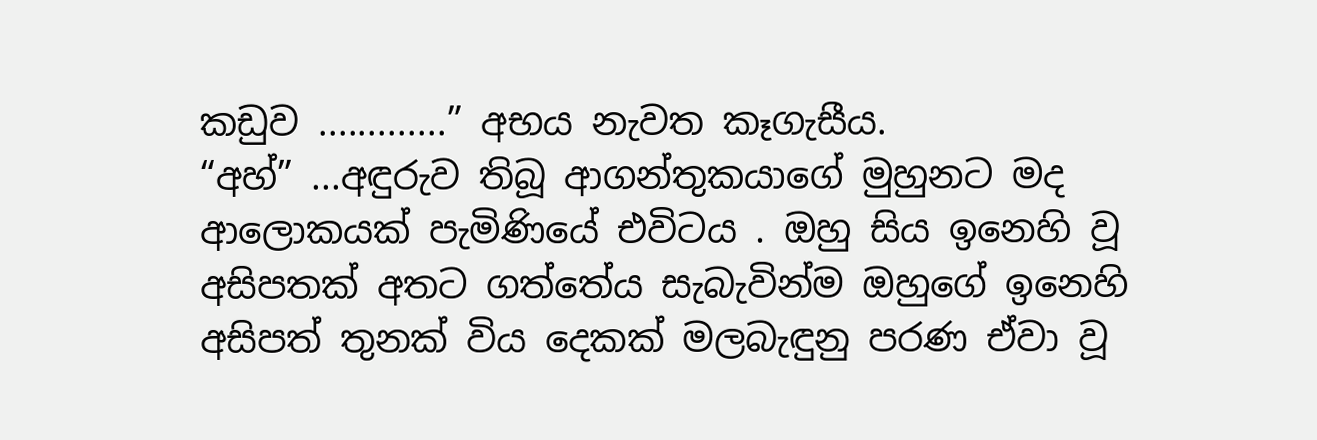කඩුව .............” අභය නැවත කෑගැසීය.
“අහ්” ...අඳුරුව තිබූ ආගන්තුකයාගේ මුහුනට මද ආලොකයක් පැමිණියේ එවිටය . ඔහු සිය ඉනෙහි වූ අසිපතක් අතට ගත්තේය සැබැවින්ම ඔහුගේ ඉනෙහි අසිපත් තුනක් විය දෙකක් මලබැඳුනු පරණ ඒවා වූ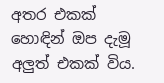අතර එකක් හොඳින් ඔප දැමූ අලුත් එකක් විය.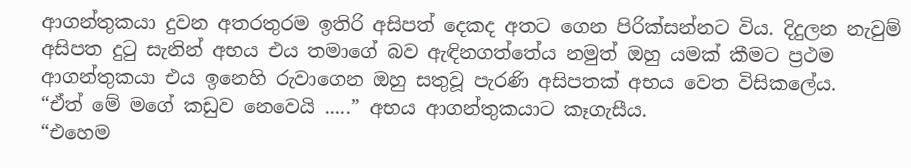ආගන්තුකයා දුවන අතරතුරම ඉතිරි අසිපත් දෙකද අතට ගෙන පිරික්සන්නට විය. දිදුලන නැවුම් අසිපත දුටු සැනින් අභය එය තමාගේ බව ඇඳිනගත්තේය නමුත් ඔහු යමක් කීමට ප්‍රථම ආගන්තුකයා එය ඉනෙහි රුවාගෙන ඔහු සතුවූ පැරණි අසිපතක් අභය වෙත විසිකලේය.
“ඒත් මේ මගේ කඩුව නෙවෙයි .....” අභය ආගන්තුකයාට කෑගැසීය.
“එහෙම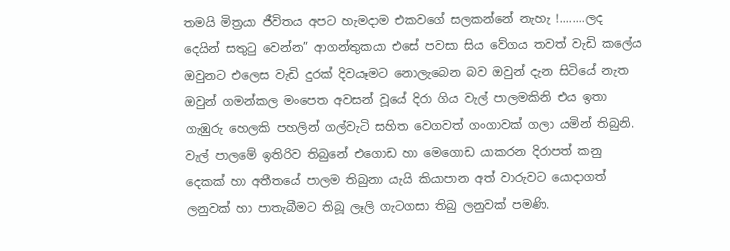තමයි මිත්‍රයා ජීවිතය අපට හැමදාම එකවගේ සලකන්නේ නැහැ !........ලද දෙයින් සතුටු වෙන්න” ආගන්තුකයා එසේ පවසා සිය වේගය තවත් වැඩි කලේය ඔවුනට එලෙස වැඩි දුරක් දිවයෑමට නොලැබෙන බව ඔවුන් දැන සිටියේ නැත ඔවුන් ගමන්කල මංපෙත අවසන් වූයේ දිරා ගිය වැල් පාලමකිනි ‍එය ඉතා ගැඹුරු හෙලකි පහලින් ගල්වැටි සහිත වෙගවත් ගංගාවක් ගලා යමින් තිබුනි. වැල් පාලමේ ඉතිරිව තිබුනේ එගොඩ හා මෙගොඩ යාකරන දිරාපත් කනු දෙකක් හා අතීතයේ පාලම තිබුනා යැයි කියාපාන අත් වාරුවට යොදාගත් ලනුවක් හා පාතැබීමට තිබූ ලෑලි ගැටගසා තිබු ලනුවක් පමණි.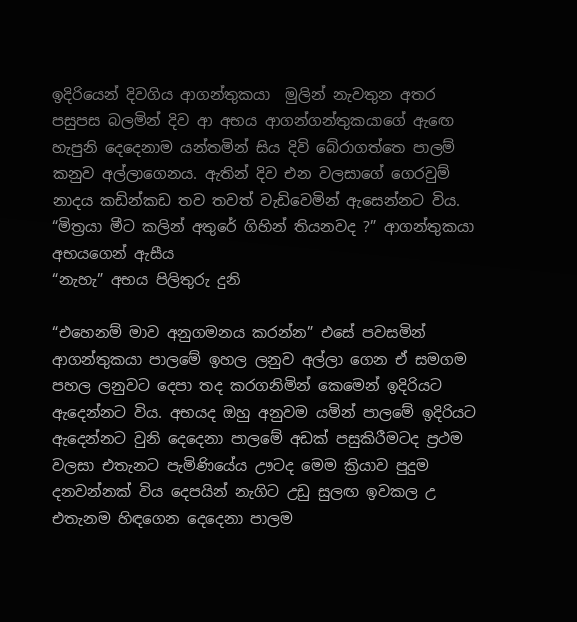ඉදිරියෙන් දිවගිය ආගන්තුකයා  මුලින් නැවතුන අතර පසුපස බලමින් දිව ආ අභය ආගන්ගන්තුකයාගේ ඇ‍ඟෙ හැපුනි දෙදෙනාම යන්තමින් සිය දිවි බේරාගත්තෙ පාලම් කනුව අල්ලාගෙනය. ඇතින් දිව එන වලසාගේ ගෙරවුම් නාදය කඩින්කඩ තව තවත් වැඩිවෙමින් ඇසෙන්නට විය.
“මිත්‍රයා මීට කලින් අතුරේ ගිහින් තියනවද ?” ආගන්තුකයා අභයගෙන් ඇසීය
“නැහැ” අභය පිලිතුරු දුනි

“එහෙනම් මාව අනුගමනය කරන්න” එසේ පවසමින් ආගන්තුකයා පාලමේ ඉහල ලනුව අල්ලා ගෙන ඒ සමගම පහල ලනුවට දෙපා තද කරගනිමින් කෙමෙන් ඉදිරියට ඇදෙන්නට විය. අභයද ඔහු අනුවම යමින් පාලමේ ඉදිරියට ඇදෙන්නට වුනි දෙදෙනා පාලමේ අඩක් පසුකිරීමටද ප්‍රථම වලසා එතැනට පැමිණියේය ඌටද මෙම ක්‍රියාව පුදුම දනවන්නක් විය දෙපයින් නැගිට උඩු සුලඟ ඉවකල උ එතැනම හිඳගෙන දෙදෙනා පාලම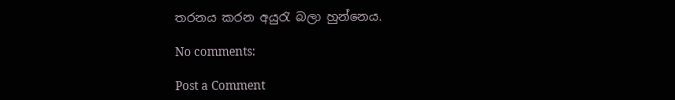තරනය කරන අයුරැ බලා හුන්නෙය.

No comments:

Post a Comment